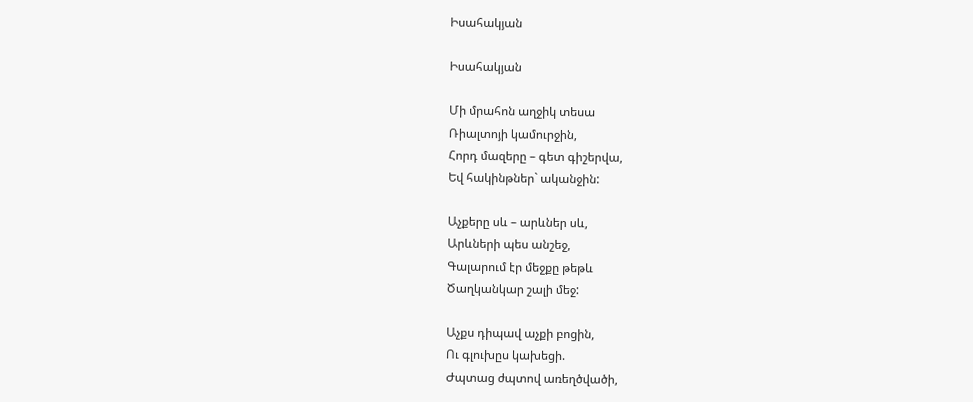Իսահակյան

Իսահակյան

Մի մրահոն աղջիկ տեսա
Ռիալտոյի կամուրջին,
Հորդ մազերը – գետ գիշերվա,
Եվ հակինթներ` ականջին:

Աչքերը սև – արևներ սև,
Արևների պես անշեջ,
Գալարում էր մեջքը թեթև
Ծաղկանկար շալի մեջ:

Աչքս դիպավ աչքի բոցին,
Ու գլուխըս կախեցի.
Ժպտաց ժպտով առեղծվածի,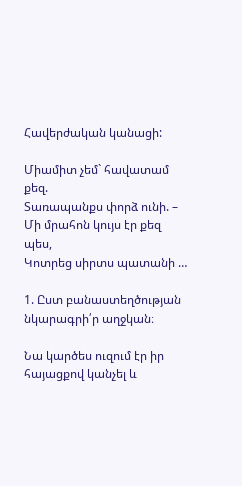Հավերժական կանացի:

Միամիտ չեմ` հավատամ քեզ.
Տառապանքս փորձ ունի. –
Մի մրահոն կույս էր քեզ պես,
Կոտրեց սիրտս պատանի …

1. Ըստ բանաստեղծության նկարագրի՛ր աղջկան։

Նա կարծես ուզում էր իր հայացքով կանչել և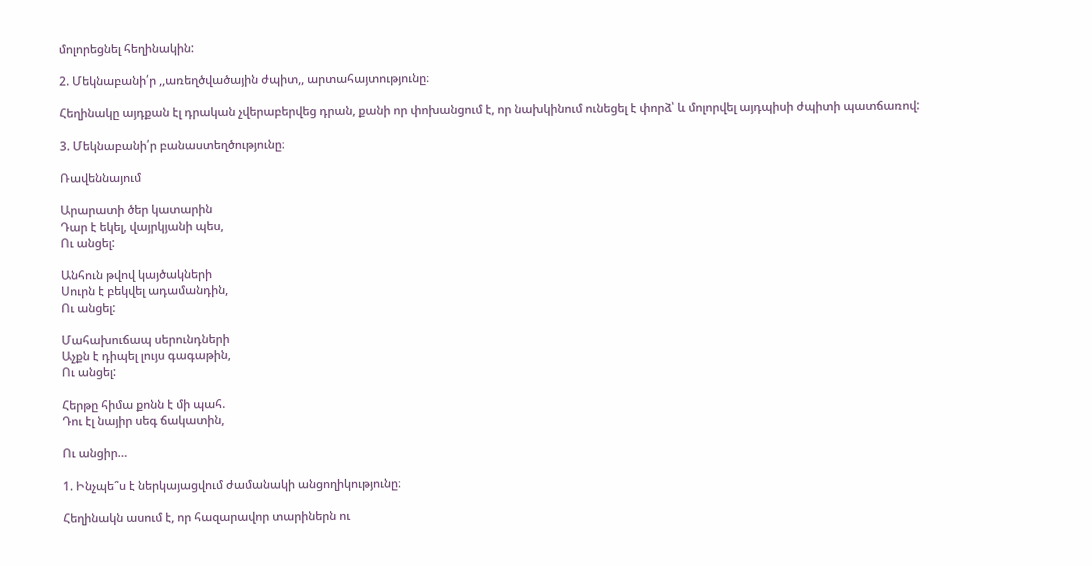մոլորեցնել հեղինակին:

2. Մեկնաբանի՛ր ,,առեղծվածային ժպիտ,, արտահայտությունը։

Հեղինակը այդքան էլ դրական չվերաբերվեց դրան, քանի որ փոխանցում է, որ նախկինում ունեցել է փորձ՝ և մոլորվել այդպիսի ժպիտի պատճառով:

3. Մեկնաբանի՛ր բանաստեղծությունը։

Ռավեննայում

Արարատի ծեր կատարին
Դար է եկել, վայրկյանի պես,
Ու անցել:

Անհուն թվով կայծակների
Սուրն է բեկվել ադամանդին,
Ու անցել:

Մահախուճապ սերունդների
Աչքն է դիպել լույս գագաթին,
Ու անցել:

Հերթը հիմա քոնն է մի պահ.
Դու էլ նայիր սեգ ճակատին,

Ու անցիր…

1. Ինչպե՞ս է ներկայացվում ժամանակի անցողիկությունը։

Հեղինակն ասում է, որ հազարավոր տարիներն ու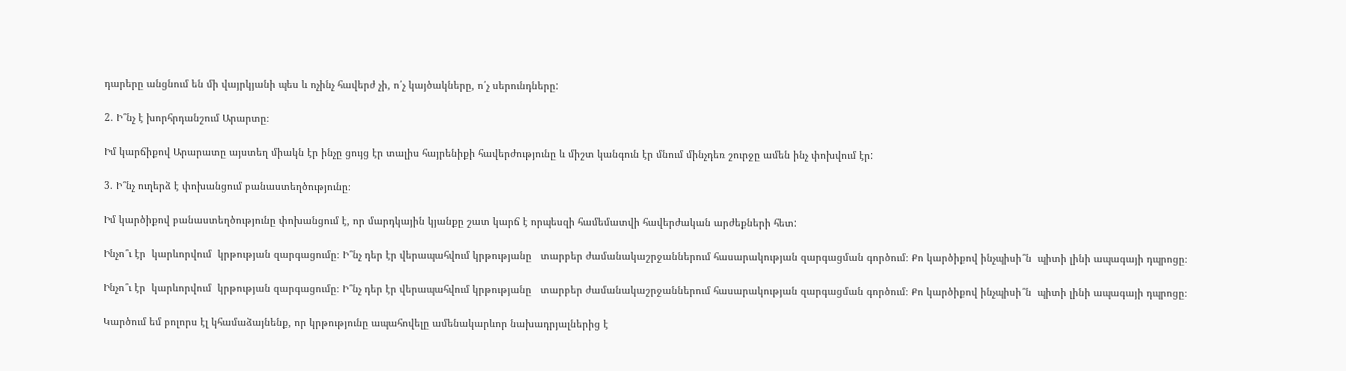դարերը անցնում են մի վայրկյանի պես և ոչինչ հավերժ չի, ո՛չ կայծակները, ո՛չ սերունդները:

2. Ի՞նչ է խորհրդանշում Արարտը։

Իմ կարճիքով Արարատը այստեղ միակն էր ինչը ցույց էր տալիս հայրենիքի հավերժությունը և միշտ կանգուն էր մնում մինչդեռ շուրջը ամեն ինչ փոխվում էր:

3. Ի՞նչ ուղերձ է փոխանցում բանաստեղծությունը։

Իմ կարծիքով բանաստեղծությունը փոխանցում է, որ մարդկային կյանքը շատ կարճ է որպեսզի համեմատվի հավերժական արժեքների հետ:

Ինչո՞ւ էր  կարևորվում  կրթության զարգացումը։ Ի՞նչ դեր էր վերապահվում կրթությանը   տարբեր ժամանակաշրջաններում հասարակության զարգացման գործում։ Քո կարծիքով ինչպիսի՞ն  պիտի լինի ապագայի դպրոցը։

Ինչո՞ւ էր  կարևորվում  կրթության զարգացումը։ Ի՞նչ դեր էր վերապահվում կրթությանը   տարբեր ժամանակաշրջաններում հասարակության զարգացման գործում։ Քո կարծիքով ինչպիսի՞ն  պիտի լինի ապագայի դպրոցը։

Կարծում եմ բոլորս էլ կհամաձայնենք, որ կրթությունը ապահովելը ամենակարևոր նախադրյալներից է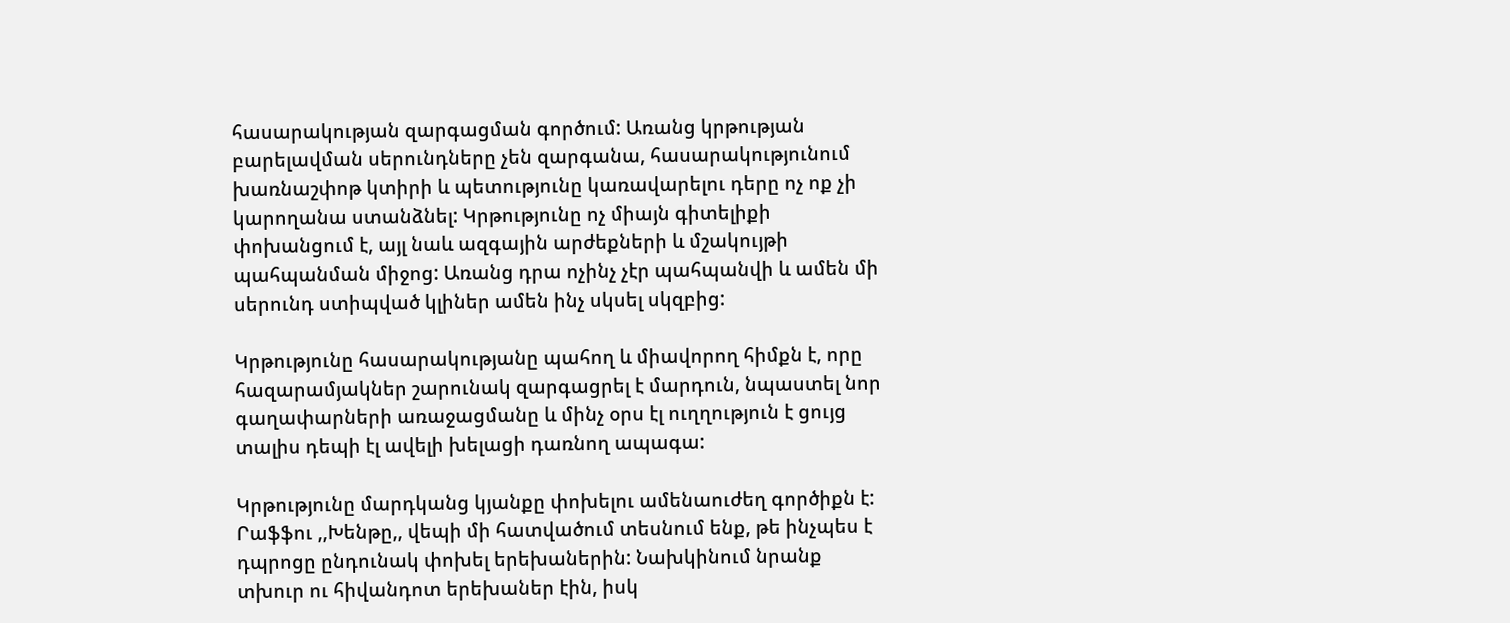հասարակության զարգացման գործում: Առանց կրթության բարելավման սերունդները չեն զարգանա, հասարակությունում խառնաշփոթ կտիրի և պետությունը կառավարելու դերը ոչ ոք չի կարողանա ստանձնել: Կրթությունը ոչ միայն գիտելիքի փոխանցում է, այլ նաև ազգային արժեքների և մշակույթի պահպանման միջոց: Առանց դրա ոչինչ չէր պահպանվի և ամեն մի սերունդ ստիպված կլիներ ամեն ինչ սկսել սկզբից:

Կրթությունը հասարակությանը պահող և միավորող հիմքն է, որը հազարամյակներ շարունակ զարգացրել է մարդուն, նպաստել նոր գաղափարների առաջացմանը և մինչ օրս էլ ուղղություն է ցույց տալիս դեպի էլ ավելի խելացի դառնող ապագա:

Կրթությունը մարդկանց կյանքը փոխելու ամենաուժեղ գործիքն է: Րաֆֆու ,,Խենթը,, վեպի մի հատվածում տեսնում ենք, թե ինչպես է դպրոցը ընդունակ փոխել երեխաներին: Նախկինում նրանք տխուր ու հիվանդոտ երեխաներ էին, իսկ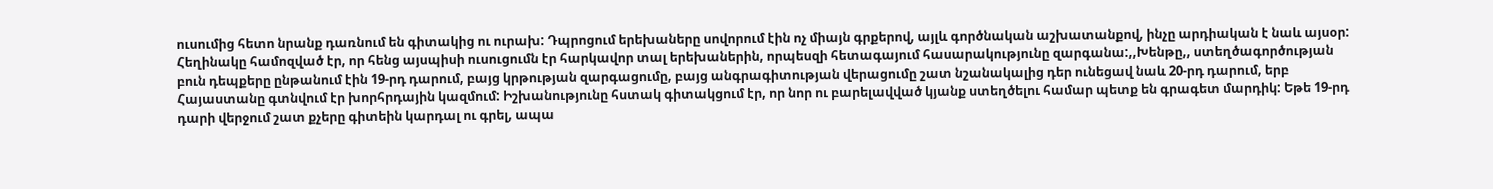ուսումից հետո նրանք դառնում են գիտակից ու ուրախ: Դպրոցում երեխաները սովորում էին ոչ միայն գրքերով, այլև գործնական աշխատանքով, ինչը արդիական է նաև այսօր: Հեղինակը համոզված էր, որ հենց այսպիսի ուսուցումն էր հարկավոր տալ երեխաներին, որպեսզի հետագայում հասարակությունը զարգանա:,,Խենթը,, ստեղծագործության բուն դեպքերը ընթանում էին 19-րդ դարում, բայց կրթության զարգացումը, բայց անգրագիտության վերացումը շատ նշանակալից դեր ունեցավ նաև 20-րդ դարում, երբ Հայաստանը գտնվում էր խորհրդային կազմում: Իշխանությունը հստակ գիտակցում էր, որ նոր ու բարելավված կյանք ստեղծելու համար պետք են գրագետ մարդիկ: Եթե 19-րդ դարի վերջում շատ քչերը գիտեին կարդալ ու գրել, ապա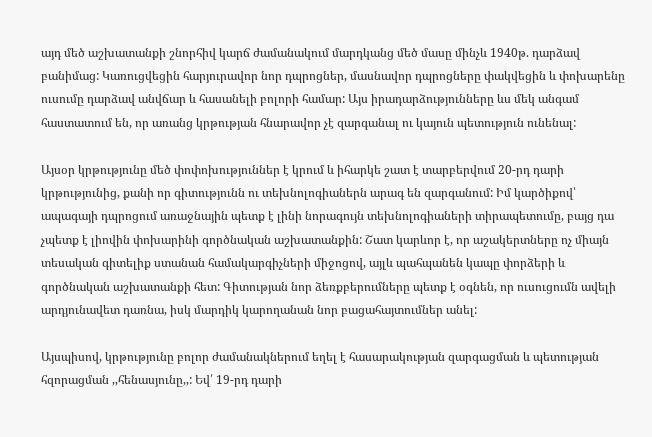այդ մեծ աշխատանքի շնորհիվ կարճ ժամանակում մարդկանց մեծ մասը մինչև 1940թ. դարձավ բանիմաց: Կառուցվեցին հարյուրավոր նոր դպրոցներ, մասնավոր դպրոցները փակվեցին և փոխարենը ուսումը դարձավ անվճար և հասանելի բոլորի համար: Այս իրադարձությունները ևս մեկ անգամ հաստատում են, որ առանց կրթության հնարավոր չէ զարգանալ ու կայուն պետություն ունենալ:

Այսօր կրթությունը մեծ փոփոխություններ է կրում և իհարկե շատ է տարբերվում 20-րդ դարի կրթությունից, քանի որ գիտությունն ու տեխնոլոգիաներն արագ են զարգանում: Իմ կարծիքով՝ ապագայի դպրոցում առաջնային պետք է լինի նորագույն տեխնոլոգիաների տիրապետումը, բայց դա չպետք է լիովին փոխարինի գործնական աշխատանքին: Շատ կարևոր է, որ աշակերտները ոչ միայն տեսական գիտելիք ստանան համակարգիչների միջոցով, այլև պահպանեն կապը փորձերի և գործնական աշխատանքի հետ: Գիտության նոր ձեռքբերումները պետք է օգնեն, որ ուսուցումն ավելի արդյունավետ դառնա, իսկ մարդիկ կարողանան նոր բացահայտումներ անել:

Այսպիսով, կրթությունը բոլոր ժամանակներում եղել է հասարակության զարգացման և պետության հզորացման ,,հենասյունը,,: Եվ՛ 19-րդ դարի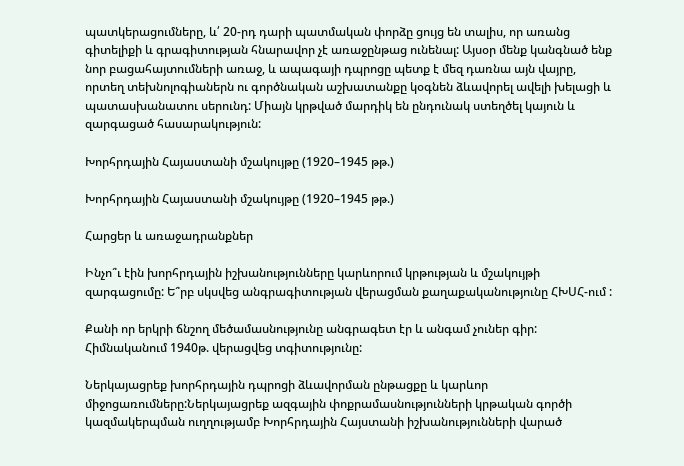պատկերացումները, և՛ 20-րդ դարի պատմական փորձը ցույց են տալիս, որ առանց գիտելիքի և գրագիտության հնարավոր չէ առաջընթաց ունենալ: Այսօր մենք կանգնած ենք նոր բացահայտումների առաջ, և ապագայի դպրոցը պետք է մեզ դառնա այն վայրը, որտեղ տեխնոլոգիաներն ու գործնական աշխատանքը կօգնեն ձևավորել ավելի խելացի և պատասխանատու սերունդ: Միայն կրթված մարդիկ են ընդունակ ստեղծել կայուն և զարգացած հասարակություն:

Խորհրդային Հայաստանի մշակույթը (1920–1945 թթ.)

Խորհրդային Հայաստանի մշակույթը (1920–1945 թթ.)

Հարցեր և առաջադրանքներ

Ինչո՞ւ էին խորհրդային իշխանությունները կարևորում կրթության և մշակույթի զարգացումը: Ե՞րբ սկսվեց անգրագիտության վերացման քաղաքականությունը ՀԽՍՀ-ում :

Քանի որ երկրի ճնշող մեծամասնությունը անգրագետ էր և անգամ չուներ գիր: Հիմնականում 1940թ. վերացվեց տգիտությունը:

Ներկայացրեք խորհրդային դպրոցի ձևավորման ընթացքը և կարևոր միջոցառումները:Ներկայացրեք ազգային փոքրամասնությունների կրթական գործի կազմակերպման ուղղությամբ Խորհրդային Հայստանի իշխանությունների վարած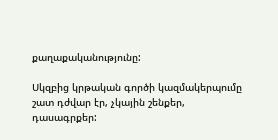քաղաքականությունը:

Սկզբից կրթական գործի կազմակերպումը շատ դժվար էր, չկային շենքեր, դասագրքեր: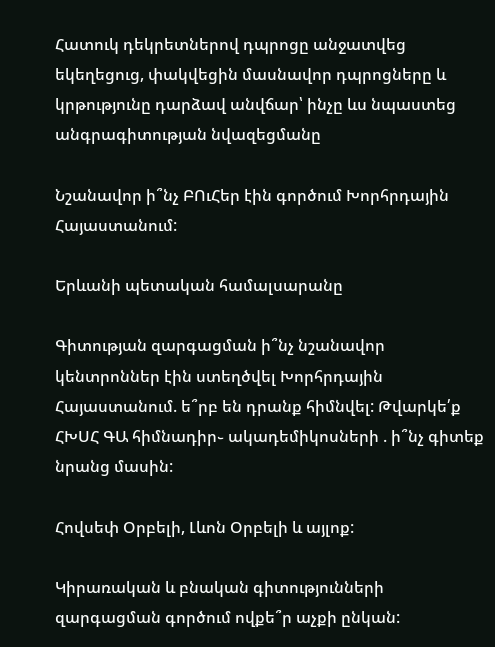Հատուկ դեկրետներով դպրոցը անջատվեց եկեղեցուց, փակվեցին մասնավոր դպրոցները և կրթությունը դարձավ անվճար՝ ինչը ևս նպաստեց անգրագիտության նվազեցմանը

Նշանավոր ի՞նչ ԲՈւՀեր էին գործում Խորհրդային Հայաստանում:

Երևանի պետական համալսարանը

Գիտության զարգացման ի՞նչ նշանավոր կենտրոններ էին ստեղծվել Խորհրդային Հայաստանում. ե՞րբ են դրանք հիմնվել: Թվարկե՛ք ՀԽՍՀ ԳԱ հիմնադիր֊ ակադեմիկոսների . ի՞նչ գիտեք նրանց մասին:

Հովսեփ Օրբելի, Լևոն Օրբելի և այլոք:

Կիրառական և բնական գիտությունների զարգացման գործում ովքե՞ր աչքի ընկան: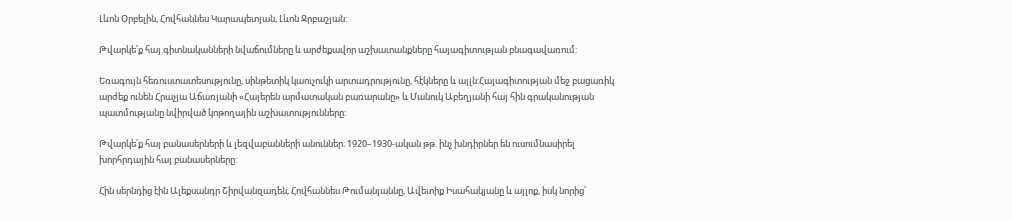Լևոն Օրբելին, Հովհաննես Կարապետյան, Լևոն Ջրբաշյան:

Թվարկե՛ք հայ գիտնականների նվաճումները և արժեքավոր աշխատանքները հայագիտության բնագավառում:

Եռագույն հեռուստատեսությունը, սինթետիկ կաուչուկի արտադրությունը, հէկները և այլն:Հայագիտության մեջ բացառիկ արժեք ունեն Հրաչյա Աճառյանի «Հայերեն արմատական բառարանը» և Մանուկ Աբեղյանի հայ հին գրականության պատմությանը նվիրված կոթողային աշխատությունները:

Թվարկե՛ք հայ բանասերների և լեզվաբանների անուններ: 1920–1930-ական թթ. ինչ խնդիրներ են ուսումնասիրել խորհրդային հայ բանասերները:

Հին սերնդից էին Ալեքսանդր Շիրվանզադեն, Հովհաննես Թումանյաննը, Ավետիք Իսահակյանը և այլոք, իսկ նորից՝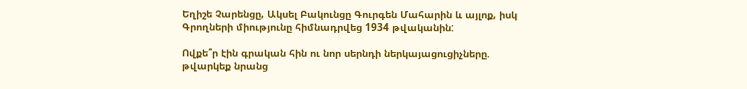Եղիշե Չարենցը, Ակսել Բակունցը Գուրգեն Մահարին և այլոք, իսկ Գրողների միությունը հիմնադրվեց 1934 թվականին:

Ովքե՞ր էին գրական հին ու նոր սերնդի ներկայացուցիչները. թվարկեք նրանց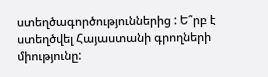ստեղծագործություններից : Ե՞րբ է ստեղծվել Հայաստանի գրողների միությունը: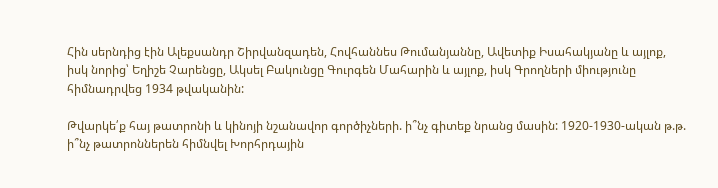Հին սերնդից էին Ալեքսանդր Շիրվանզադեն, Հովհաննես Թումանյաննը, Ավետիք Իսահակյանը և այլոք, իսկ նորից՝ Եղիշե Չարենցը, Ակսել Բակունցը Գուրգեն Մահարին և այլոք, իսկ Գրողների միությունը հիմնադրվեց 1934 թվականին:

Թվարկե՛ք հայ թատրոնի և կինոյի նշանավոր գործիչների. ի՞նչ գիտեք նրանց մասին: 1920-1930-ական թ.թ. ի՞նչ թատրոններեն հիմնվել Խորհրդային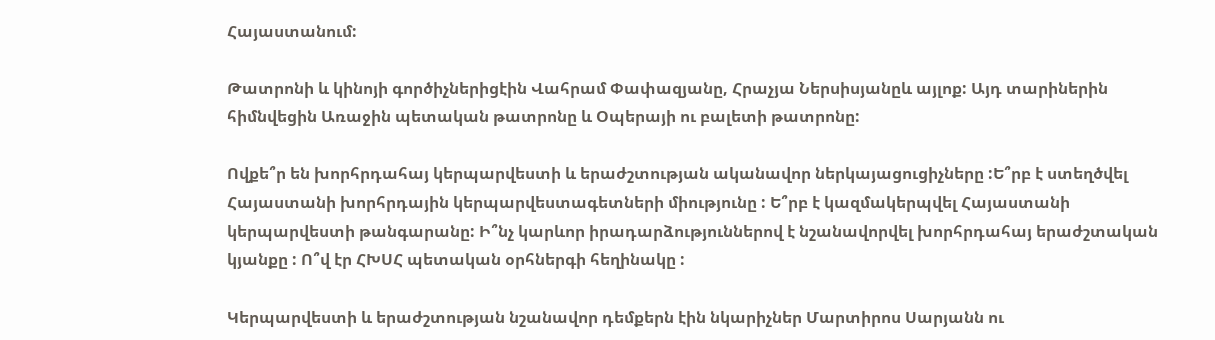Հայաստանում:

Թատրոնի և կինոյի գործիչներիցէին Վահրամ Փափազյանը, Հրաչյա Ներսիսյանըև այլոք: Այդ տարիներին հիմնվեցին Առաջին պետական թատրոնը և Օպերայի ու բալետի թատրոնը:

Ովքե՞ր են խորհրդահայ կերպարվեստի և երաժշտության ականավոր ներկայացուցիչները :Ե՞րբ է ստեղծվել Հայաստանի խորհրդային կերպարվեստագետների միությունը : Ե՞րբ է կազմակերպվել Հայաստանի կերպարվեստի թանգարանը: Ի՞նչ կարևոր իրադարձություններով է նշանավորվել խորհրդահայ երաժշտական կյանքը : Ո՞վ էր ՀԽՍՀ պետական օրհներգի հեղինակը :

Կերպարվեստի և երաժշտության նշանավոր դեմքերն էին նկարիչներ Մարտիրոս Սարյանն ու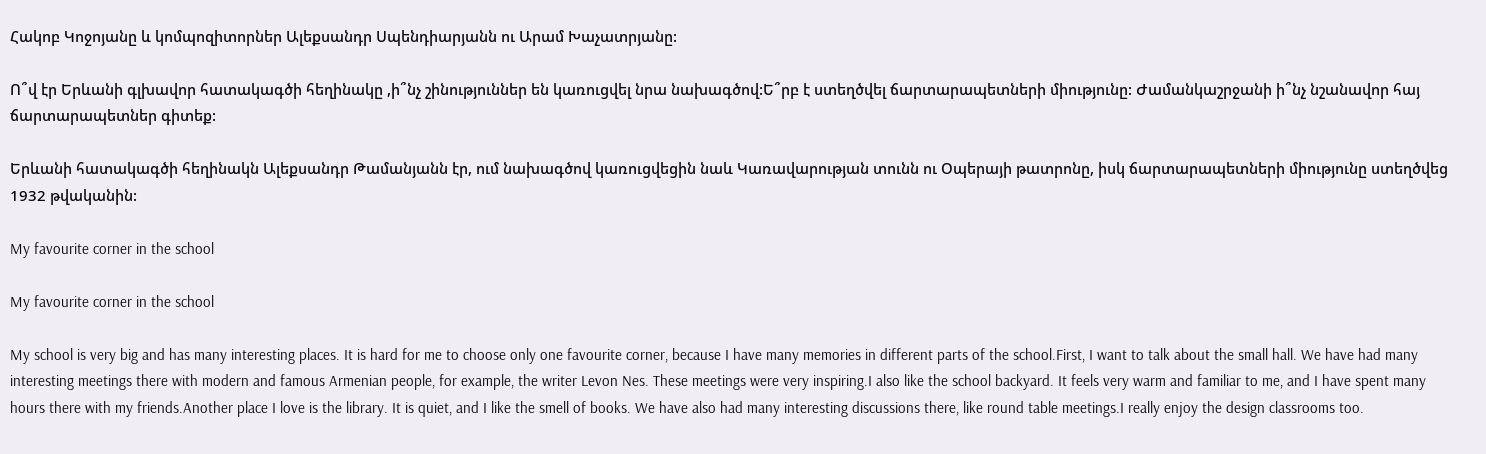Հակոբ Կոջոյանը և կոմպոզիտորներ Ալեքսանդր Սպենդիարյանն ու Արամ Խաչատրյանը:

Ո՞վ էր Երևանի գլխավոր հատակագծի հեղինակը ,ի՞նչ շինություններ են կառուցվել նրա նախագծով:Ե՞րբ է ստեղծվել ճարտարապետների միությունը: Ժամանկաշրջանի ի՞նչ նշանավոր հայ ճարտարապետներ գիտեք:

Երևանի հատակագծի հեղինակն Ալեքսանդր Թամանյանն էր, ում նախագծով կառուցվեցին նաև Կառավարության տունն ու Օպերայի թատրոնը, իսկ ճարտարապետների միությունը ստեղծվեց 1932 թվականին:

My favourite corner in the school

My favourite corner in the school

My school is very big and has many interesting places. It is hard for me to choose only one favourite corner, because I have many memories in different parts of the school.First, I want to talk about the small hall. We have had many interesting meetings there with modern and famous Armenian people, for example, the writer Levon Nes. These meetings were very inspiring.I also like the school backyard. It feels very warm and familiar to me, and I have spent many hours there with my friends.Another place I love is the library. It is quiet, and I like the smell of books. We have also had many interesting discussions there, like round table meetings.I really enjoy the design classrooms too.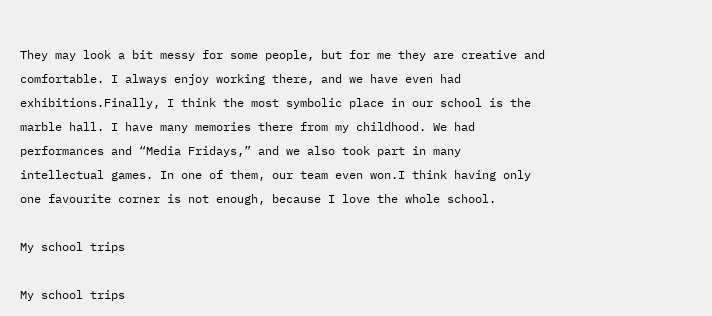They may look a bit messy for some people, but for me they are creative and comfortable. I always enjoy working there, and we have even had exhibitions.Finally, I think the most symbolic place in our school is the marble hall. I have many memories there from my childhood. We had performances and “Media Fridays,” and we also took part in many intellectual games. In one of them, our team even won.I think having only one favourite corner is not enough, because I love the whole school.

My school trips

My school trips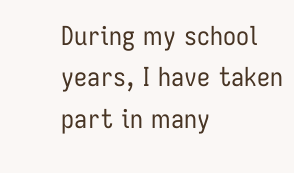During my school years, I have taken part in many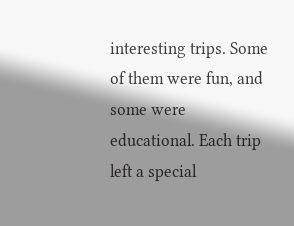interesting trips. Some of them were fun, and some were educational. Each trip left a special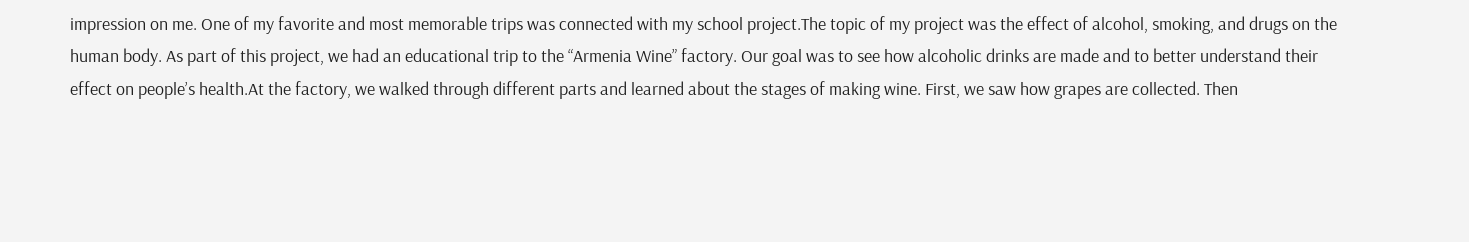impression on me. One of my favorite and most memorable trips was connected with my school project.The topic of my project was the effect of alcohol, smoking, and drugs on the human body. As part of this project, we had an educational trip to the “Armenia Wine” factory. Our goal was to see how alcoholic drinks are made and to better understand their effect on people’s health.At the factory, we walked through different parts and learned about the stages of making wine. First, we saw how grapes are collected. Then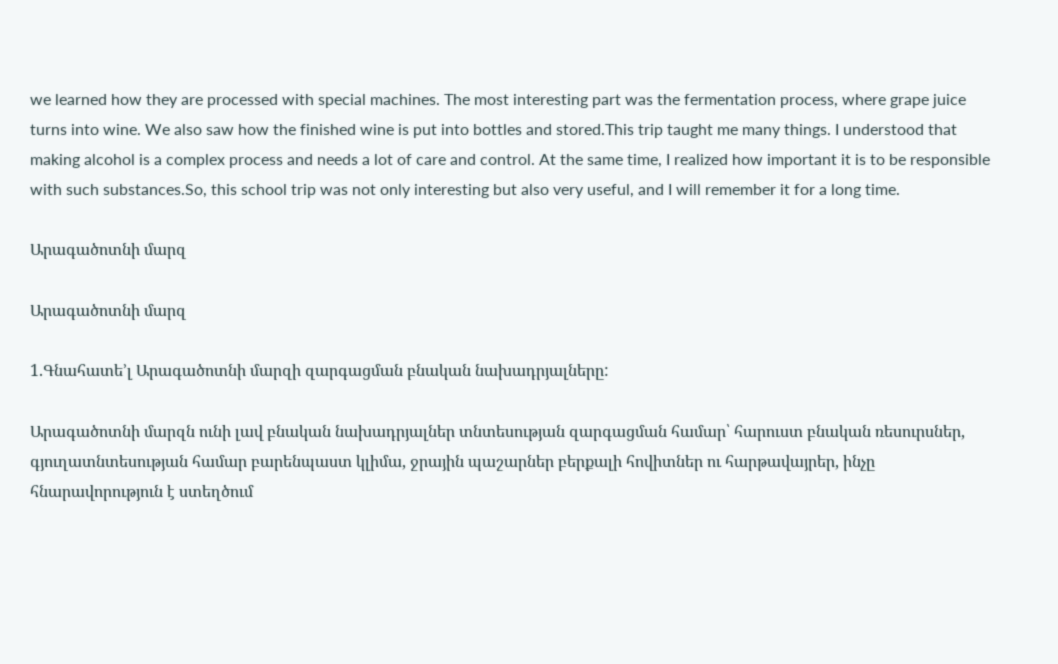we learned how they are processed with special machines. The most interesting part was the fermentation process, where grape juice turns into wine. We also saw how the finished wine is put into bottles and stored.This trip taught me many things. I understood that making alcohol is a complex process and needs a lot of care and control. At the same time, I realized how important it is to be responsible with such substances.So, this school trip was not only interesting but also very useful, and I will remember it for a long time.

Արագածոտնի մարզ

Արագածոտնի մարզ

1.Գնահատե’լ Արագածոտնի մարզի զարգացման բնական նախադրյալները:

Արագածոտնի մարզն ունի լավ բնական նախադրյալներ տնտեսության զարգացման համար՝ հարուստ բնական ռեսուրսներ, գյուղատնտեսության համար բարենպաստ կլիմա, ջրային պաշարներ բերքալի հովիտներ ու հարթավայրեր, ինչը հնարավորություն է ստեղծում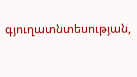գյուղատնտեսության,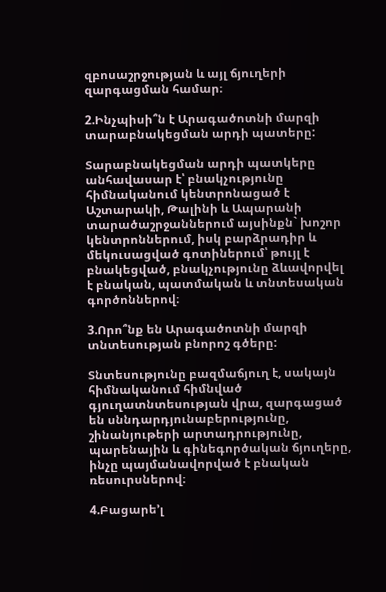զբոսաշրջության և այլ ճյուղերի զարգացման համար։

2.Ինչպիսի՞ն է Արագածոտնի մարզի տարաբնակեցման արդի պատերը:

Տարաբնակեցման արդի պատկերը անհավասար է՝ բնակչությունը հիմնականում կենտրոնացած է Աշտարակի, Թալինի և Ապարանի տարածաշրջաններում այսինքն` խոշոր կենտրոններում, իսկ բարձրադիր և մեկուսացված գոտիներում՝ թույլ է բնակեցված, բնակչությունը ձևավորվել է բնական, պատմական և տնտեսական գործոններով։

3.Որո՞նք են Արագածոտնի մարզի տնտեսության բնորոշ գծերը:

Տնտեսությունը բազմաճյուղ է, սակայն հիմնականում հիմնված գյուղատնտեսության վրա, զարգացած են սննդարդյունաբերությունը, շինանյութերի արտադրությունը, պարենային և գինեգործական ճյուղերը, ինչը պայմանավորված է բնական ռեսուրսներով։

4.Բացարե’լ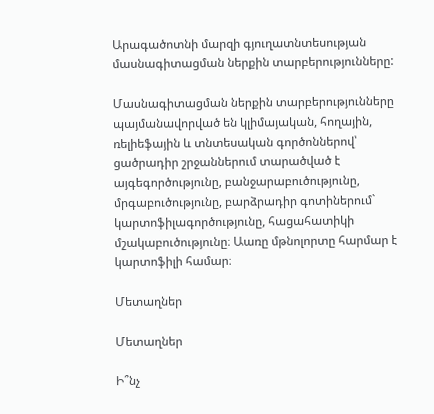Արագածոտնի մարզի գյուղատնտեսության մասնագիտացման ներքին տարբերությունները:

Մասնագիտացման ներքին տարբերությունները պայմանավորված են կլիմայական, հողային, ռելիեֆային և տնտեսական գործոններով՝ ցածրադիր շրջաններում տարածված է այգեգործությունը, բանջարաբուծությունը, մրգաբուծությունը, բարձրադիր գոտիներում` կարտոֆիլագործությունը, հացահատիկի մշակաբուծությունը։ Աառը մթնոլորտը հարմար է կարտոֆիլի համար։

Մետաղներ

Մետաղներ

Ի՞նչ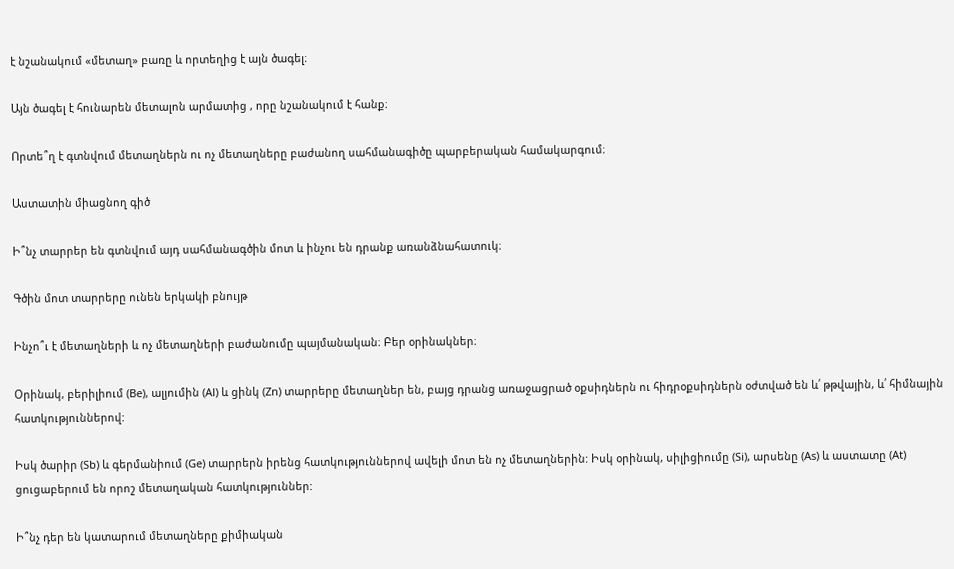է նշանակում «մետաղ» բառը և որտեղից է այն ծագել։

Այն ծագել է հունարեն մետալոն արմատից , որը նշանակում է հանք։

Որտե՞ղ է գտնվում մետաղներն ու ոչ մետաղները բաժանող սահմանագիծը պարբերական համակարգում։

Աստատին միացնող գիծ

Ի՞նչ տարրեր են գտնվում այդ սահմանագծին մոտ և ինչու են դրանք առանձնահատուկ։

Գծին մոտ տարրերը ունեն երկակի բնույթ

Ինչո՞ւ է մետաղների և ոչ մետաղների բաժանումը պայմանական։ Բեր օրինակներ։

Օրինակ, բերիլիում (Be), ալյումին (Al) և ցինկ (Zn) տարրերը մետաղներ են, բայց դրանց առաջացրած օքսիդներն ու հիդրօքսիդներն օժտված են և՛ թթվային, և՛ հիմնային հատկություններով:

Իսկ ծարիր (Sb) և գերմանիում (Ge) տարրերն իրենց հատկություններով ավելի մոտ են ոչ մետաղներին: Իսկ օրինակ, սիլիցիումը (Si), արսենը (As) և աստատը (At) ցուցաբերում են որոշ մետաղական հատկություններ:

Ի՞նչ դեր են կատարում մետաղները քիմիական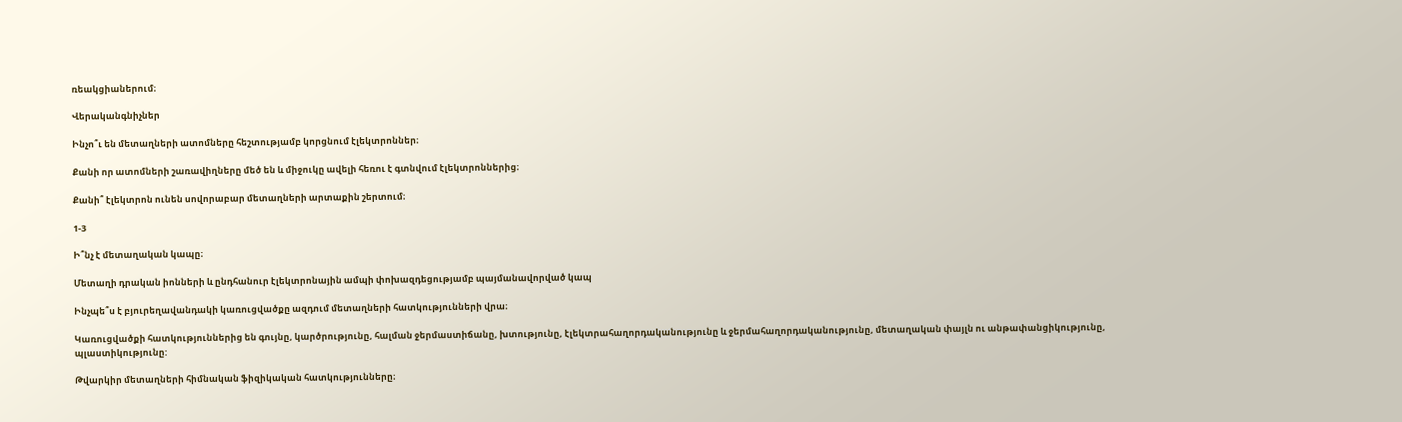ռեակցիաներում։

Վերականգնիչներ

Ինչո՞ւ են մետաղների ատոմները հեշտությամբ կորցնում էլեկտրոններ։

Քանի որ ատոմների շառավիղները մեծ են և միջուկը ավելի հեռու է գտնվում էլեկտրոններից։

Քանի՞ էլեկտրոն ունեն սովորաբար մետաղների արտաքին շերտում։

1-3

Ի՞նչ է մետաղական կապը։

Մետաղի դրական իոնների և ընդհանուր էլեկտրոնային ամպի փոխազդեցությամբ պայմանավորված կապ

Ինչպե՞ս է բյուրեղավանդակի կառուցվածքը ազդում մետաղների հատկությունների վրա։

Կառուցվածքի հատկություններից են գույնը, կարծրությունը, հալման ջերմաստիճանը, խտությունը, էլեկտրահաղորդականությունը և ջերմահաղորդականությունը, մետաղական փայլն ու անթափանցիկությունը, պլաստիկությունը:

Թվարկիր մետաղների հիմնական ֆիզիկական հատկությունները։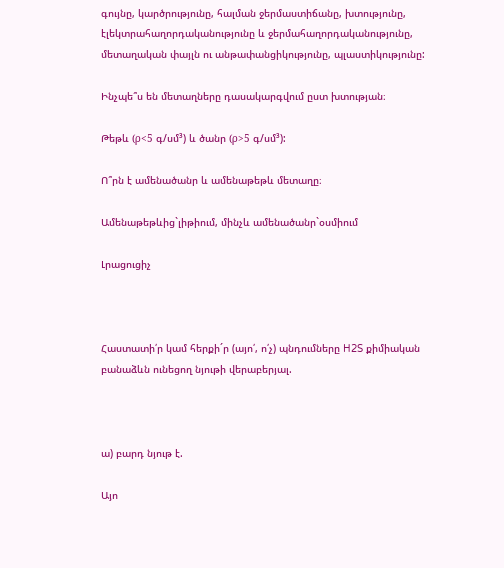գույնը, կարծրությունը, հալման ջերմաստիճանը, խտությունը, էլեկտրահաղորդականությունը և ջերմահաղորդականությունը, մետաղական փայլն ու անթափանցիկությունը, պլաստիկությունը:

Ինչպե՞ս են մետաղները դասակարգվում ըստ խտության։

Թեթև (ρ<5 գ/սմ³) և ծանր (ρ>5 գ/սմ³):

Ո՞րն է ամենածանր և ամենաթեթև մետաղը։

Ամենաթեթևից`լիթիում, մինչև ամենածանր`օսմիում

Լրացուցիչ



Հաստատի՛ր կամ հերքի´ր (այո՛, ո՛չ) պնդումները H2S քիմիական բանաձևն ունեցող նյութի վերաբերյալ.



ա) բարդ նյութ է.

Այո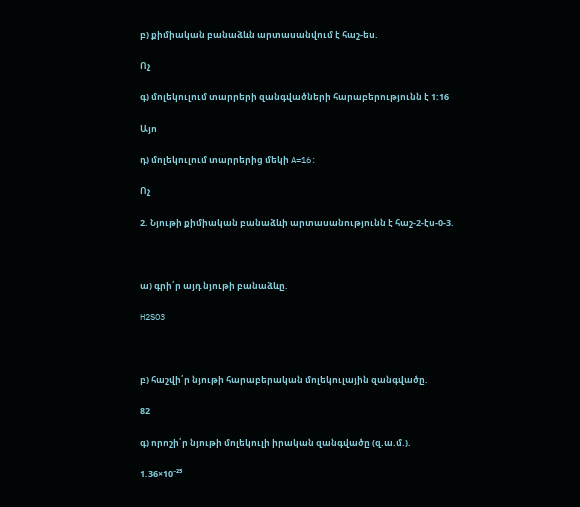բ) քիմիական բանաձևն արտասանվում է հաշ-ես.

Ոչ

գ) մոլեկուլում տարրերի զանգվածների հարաբերությունն է 1:16

Այո

դ) մոլեկուլում տարրերից մեկի A=16:

Ոչ

2. Նյութի քիմիական բանաձևի արտասանությունն է հաշ-2-էս-0-3.



ա) գրի՛ր այդ նյութի բանաձևը.

H2SO3



բ) հաշվի՛ր նյութի հարաբերական մոլեկուլային զանգվածը.

82

գ) որոշի՛ր նյութի մոլեկուլի իրական զանգվածը (զ.ա.մ.).

1.36×10⁻²⁵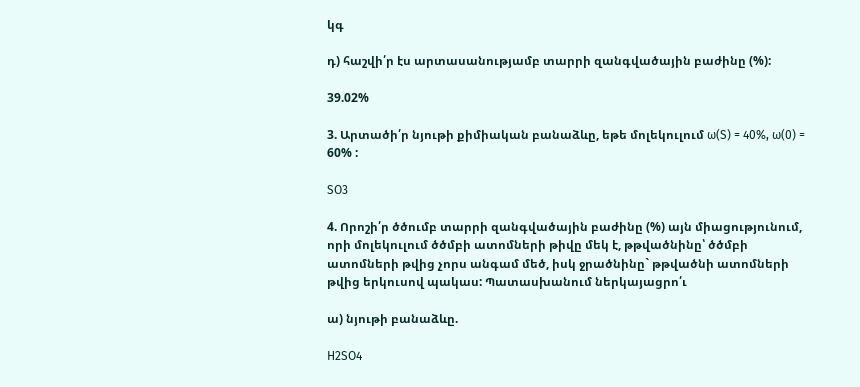կգ

դ) հաշվի՛ր էս արտասանությամբ տարրի զանգվածային բաժինը (%):

39.02%

3. Արտածի՛ր նյութի քիմիական բանաձևը, եթե մոլեկուլում ω(S) = 40%, ω(0) = 60% :

SO3

4. Որոշի՛ր ծծումբ տարրի զանգվածային բաժինը (%) այն միացությունում, որի մոլեկուլում ծծմբի ատոմների թիվը մեկ է, թթվածնինը՝ ծծմբի ատոմների թվից չորս անգամ մեծ, իսկ ջրածնինը` թթվածնի ատոմների թվից երկուսով պակաս: Պատասխանում ներկայացրո՛ւ

ա) նյութի բանաձևը.

H2SO4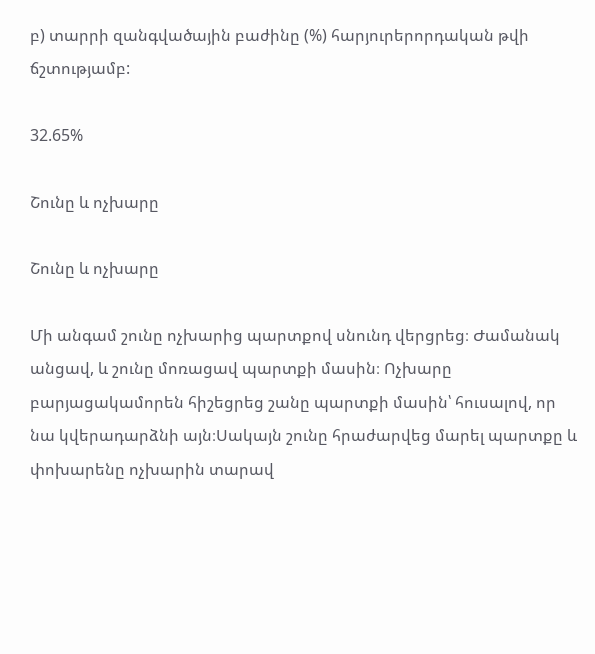բ) տարրի զանգվածային բաժինը (%) հարյուրերորդական թվի ճշտությամբ:

32.65%

Շունը և ոչխարը

Շունը և ոչխարը

Մի անգամ շունը ոչխարից պարտքով սնունդ վերցրեց։ Ժամանակ անցավ, և շունը մոռացավ պարտքի մասին։ Ոչխարը բարյացակամորեն հիշեցրեց շանը պարտքի մասին՝ հուսալով, որ նա կվերադարձնի այն։Սակայն շունը հրաժարվեց մարել պարտքը և փոխարենը ոչխարին տարավ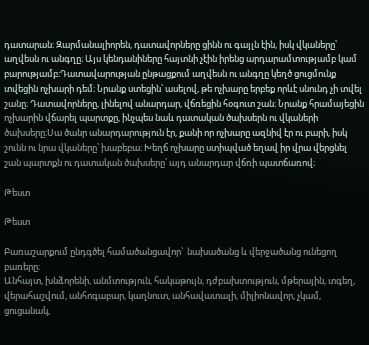դատարան։ Զարմանալիորեն, դատավորները ցինն ու գայլն էին, իսկ վկաները՝ աղվեսն ու անգղը։ Այս կենդանիները հայտնի չէին իրենց արդարամտությամբ կամ բարությամբ։Դատավարության ընթացքում աղվեսն ու անգղը կեղծ ցուցմունք տվեցին ոչխարի դեմ։ Նրանք ստեցին՝ ասելով, թե ոչխարը երբեք որևէ սնունդ չի տվել շանը։ Դատավորները, լինելով անարդար, վճռեցին հօգուտ շան։ Նրանք հրամայեցին ոչխարին վճարել պարտքը, ինչպես նաև դատական ծախսերն ու վկաների ծախսերը։Սա ծանր անարդարություն էր, քանի որ ոչխարը ազնիվ էր ու բարի, իսկ շունն ու նրա վկաները՝ խաբեբա։ Խեղճ ոչխարը ստիպված եղավ իր վրա վերցնել շան պարտքն ու դատական ծախսերը՝ այդ անարդար վճռի պատճառով։

Թեստ

Թեստ

Բառաշարքում ընդգծել համածանցավոր՝  նախածանց և վերջածանց ունեցող բառերը։
Անհայտ, խնձորենի, անմտություն, հակաթույն, դժբախտություն, մթերային, տգեղ, վերահաշվում, անհոգաբար, կաղնուտ, անհավատալի, միլիոնավոր, չկամ, ցուցանակ,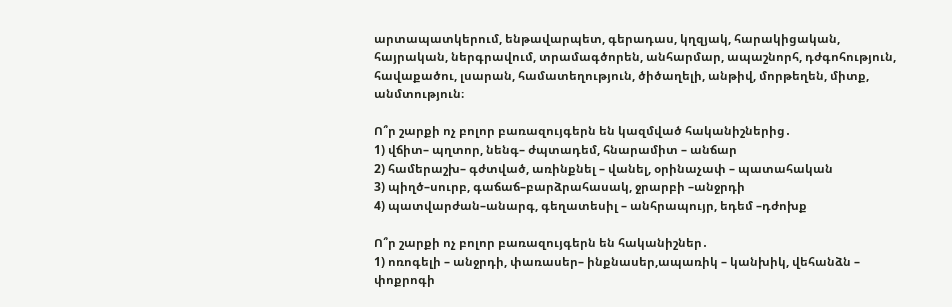արտապատկերում, ենթավարպետ, գերադաս, կղզյակ, հարակիցական, հայրական, ներգրավում, տրամագծորեն, անհարմար, ապաշնորհ, դժգոհություն, հավաքածու, լսարան, համատեղություն, ծիծաղելի, անթիվ, մորթեղեն, միտք, անմտություն։

Ո՞ր շարքի ոչ բոլոր բառազույգերն են կազմված հականիշներից․
1) վճիտ– պղտոր, նենգ– ժպտադեմ, հնարամիտ – անճար
2) համերաշխ– գժտված, առինքնել – վանել, օրինաչափ – պատահական
3) պիղծ–սուրբ, գաճաճ–բարձրահասակ, ջրարբի –անջրդի
4) պատվարժան–անարգ, գեղատեսիլ – անհրապույր, եդեմ –դժոխք

Ո՞ր շարքի ոչ բոլոր բառազույգերն են հականիշներ․
1) ոռոգելի – անջրդի, փառասեր– ինքնասեր,ապառիկ – կանխիկ, վեհանձն – փոքրոգի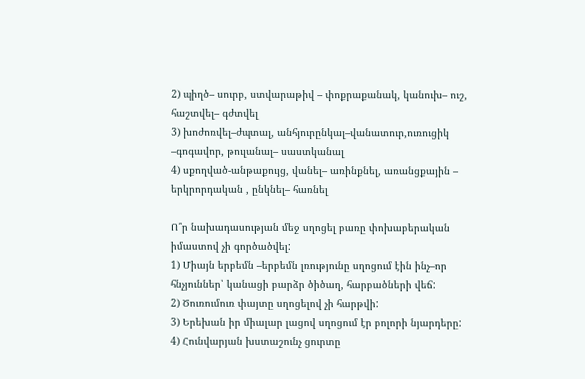2) պիղծ– սուրբ, ստվարաթիվ – փոքրաքանակ, կանուխ– ուշ, հաշտվել– գժտվել
3) խոժոռվել–ժպտալ, անհյուրընկալ–վանատուր,ուռուցիկ –գոգավոր, թուլանալ– սաստկանալ
4) սքողված-անթաքույց, վանել– առինքնել, առանցքային – երկրորդական , ընկնել– հառնել

Ո՞ր նախադասության մեջ սղոցել բառը փոխաբերական իմաստով չի գործածվել:
1) Միայն երբեմն –երբեմն լռությունը սղոցում էին ինչ–որ հնչյուններ՝ կանացի բարձր ծիծաղ, հարբածների վեճ:
2) Ծուռումուռ փայտը սղոցելով չի հարթվի:
3) Երեխան իր միալար լացով սղոցում էր բոլորի նյարդերը:
4) Հունվարյան խստաշունչ ցուրտը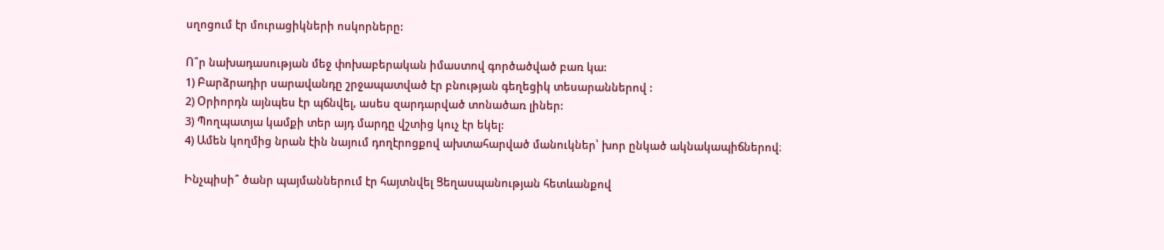սղոցում էր մուրացիկների ոսկորները:

Ո՞ր նախադասության մեջ փոխաբերական իմաստով գործածված բառ կա:
1) Բարձրադիր սարավանդը շրջապատված էր բնության գեղեցիկ տեսարաններով :
2) Օրիորդն այնպես էր պճնվել, ասես զարդարված տոնածառ լիներ:
3) Պողպատյա կամքի տեր այդ մարդը վշտից կուչ էր եկել:
4) Ամեն կողմից նրան էին նայում դողէրոցքով ախտահարված մանուկներ՝ խոր ընկած ակնակապիճներով։

Ինչպիսի՞ ծանր պայմաններում էր հայտնվել Ցեղասպանության հետևանքով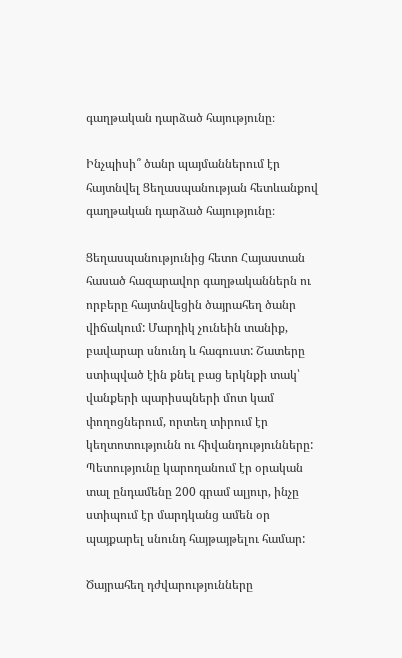գաղթական դարձած հայությունը։

Ինչպիսի՞ ծանր պայմաններում էր հայտնվել Ցեղասպանության հետևանքով գաղթական դարձած հայությունը։

Ցեղասպանությունից հետո Հայաստան հասած հազարավոր գաղթականներն ու որբերը հայտնվեցին ծայրահեղ ծանր վիճակում: Մարդիկ չունեին տանիք, բավարար սնունդ և հագուստ: Շատերը ստիպված էին քնել բաց երկնքի տակ՝ վանքերի պարիսպների մոտ կամ փողոցներում, որտեղ տիրում էր կեղտոտությունն ու հիվանդությունները: Պետությունը կարողանում էր օրական տալ ընդամենը 200 գրամ ալյուր, ինչը ստիպում էր մարդկանց ամեն օր պայքարել սնունդ հայթայթելու համար:

Ծայրահեղ դժվարությունները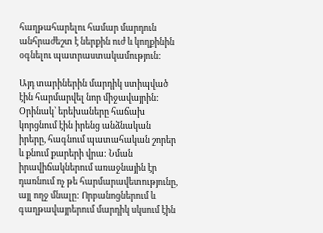հաղթահարելու համար մարդուն անհրաժեշտ է ներքին ուժ և կողքինին օգնելու պատրաստակամություն:

Այդ տարիներին մարդիկ ստիպված էին հարմարվել նոր միջավայրին: Օրինակ՝ երեխաները հաճախ կորցնում էին իրենց անձնական իրերը, հագնում պատահական շորեր և քնում քարերի վրա: Նման իրավիճակներում առաջնային էր դառնում ոչ թե հարմարավետությունը, այլ ողջ մնալը: Որբանոցներում և գաղթավայրերում մարդիկ սկսում էին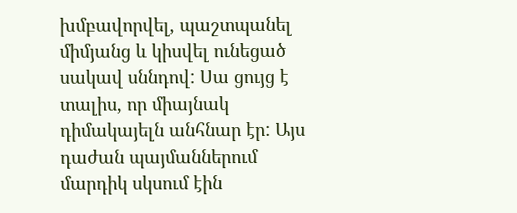խմբավորվել, պաշտպանել միմյանց և կիսվել ունեցած սակավ սննդով: Սա ցույց է տալիս, որ միայնակ դիմակայելն անհնար էր: Այս դաժան պայմաններում մարդիկ սկսում էին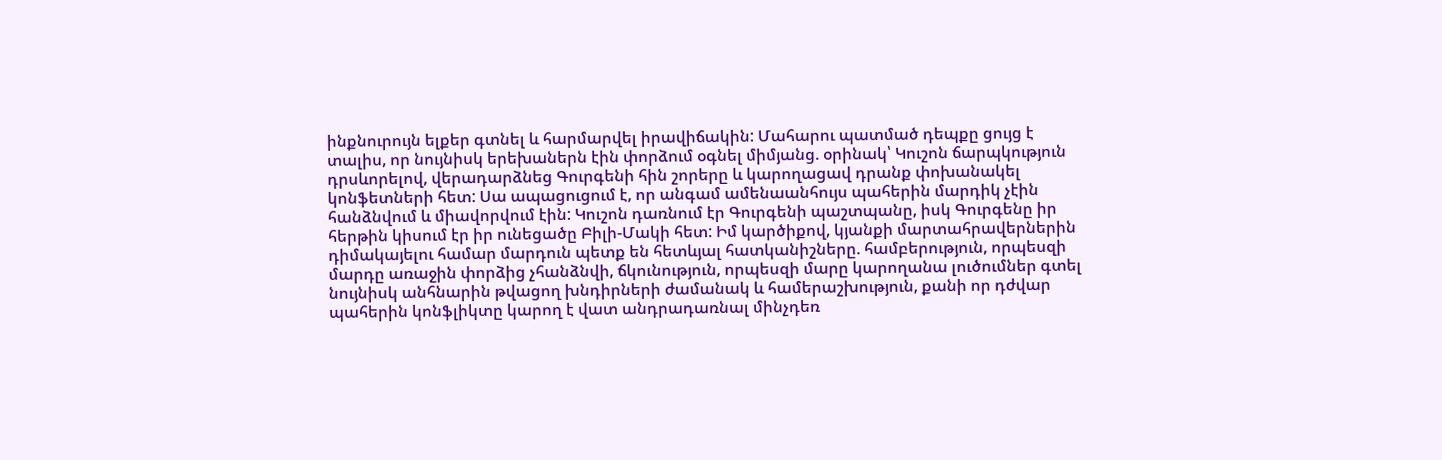ինքնուրույն ելքեր գտնել և հարմարվել իրավիճակին: Մահարու պատմած դեպքը ցույց է տալիս, որ նույնիսկ երեխաներն էին փորձում օգնել միմյանց. օրինակ՝ Կուշոն ճարպկություն դրսևորելով, վերադարձնեց Գուրգենի հին շորերը և կարողացավ դրանք փոխանակել կոնֆետների հետ: Սա ապացուցում է, որ անգամ ամենաանհույս պահերին մարդիկ չէին հանձնվում և միավորվում էին: Կուշոն դառնում էր Գուրգենի պաշտպանը, իսկ Գուրգենը իր հերթին կիսում էր իր ունեցածը Բիլի-Մակի հետ: Իմ կարծիքով, կյանքի մարտահրավերներին դիմակայելու համար մարդուն պետք են հետևյալ հատկանիշները. համբերություն, որպեսզի մարդը առաջին փորձից չհանձնվի, ճկունություն, որպեսզի մարը կարողանա լուծումներ գտել նույնիսկ անհնարին թվացող խնդիրների ժամանակ և համերաշխություն, քանի որ դժվար պահերին կոնֆլիկտը կարող է վատ անդրադառնալ մինչդեռ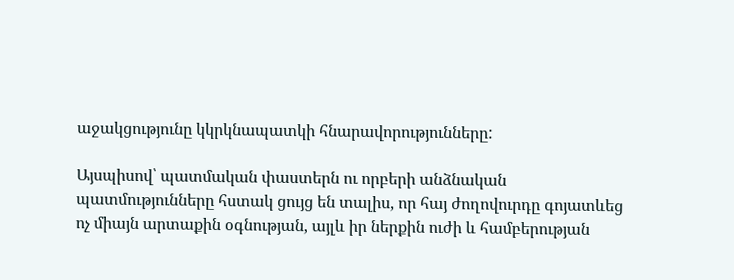աջակցությունը կկրկնապատկի հնարավորությունները:

Այսպիսով՝ պատմական փաստերն ու որբերի անձնական պատմությունները հստակ ցույց են տալիս, որ հայ ժողովուրդը գոյատևեց ոչ միայն արտաքին օգնության, այլև իր ներքին ուժի և համբերության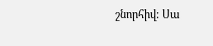շնորհիվ: Սա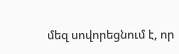մեզ սովորեցնում է, որ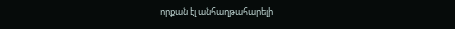որքան էլ անհաղթահարելի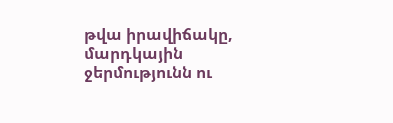թվա իրավիճակը, մարդկային ջերմությունն ու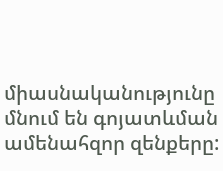միասնականությունը մնում են գոյատևման ամենահզոր զենքերը: